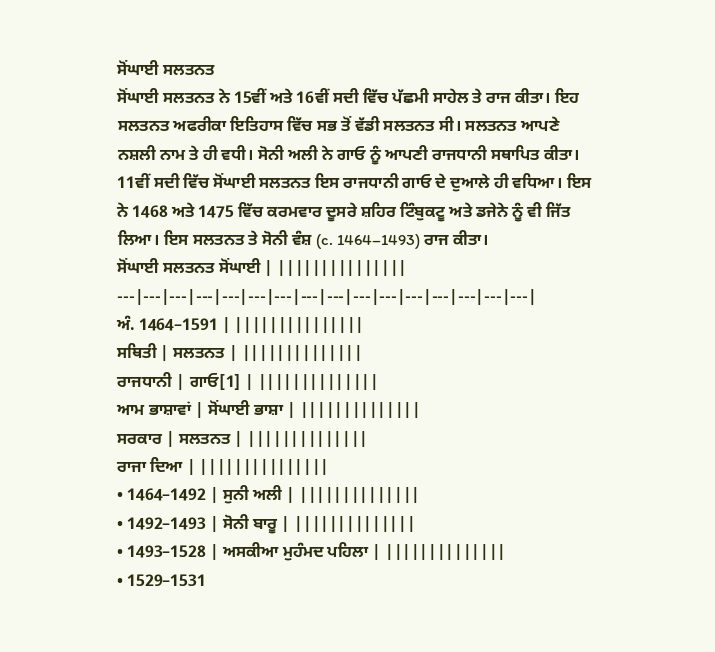ਸੋਂਘਾਈ ਸਲਤਨਤ
ਸੋਂਘਾਈ ਸਲਤਨਤ ਨੇ 15ਵੀਂ ਅਤੇ 16ਵੀਂ ਸਦੀ ਵਿੱਚ ਪੱਛਮੀ ਸਾਹੇਲ ਤੇ ਰਾਜ ਕੀਤਾ। ਇਹ ਸਲਤਨਤ ਅਫਰੀਕਾ ਇਤਿਹਾਸ ਵਿੱਚ ਸਭ ਤੋਂ ਵੱਡੀ ਸਲਤਨਤ ਸੀ। ਸਲਤਨਤ ਆਪਣੇ ਨਸ਼ਲੀ ਨਾਮ ਤੇ ਹੀ ਵਧੀ। ਸੋਨੀ ਅਲੀ ਨੇ ਗਾਓ ਨੂੰ ਆਪਣੀ ਰਾਜਧਾਨੀ ਸਥਾਪਿਤ ਕੀਤਾ। 11ਵੀਂ ਸਦੀ ਵਿੱਚ ਸੋਂਘਾਈ ਸਲਤਨਤ ਇਸ ਰਾਜਧਾਨੀ ਗਾਓ ਦੇ ਦੁਆਲੇ ਹੀ ਵਧਿਆ। ਇਸ ਨੇ 1468 ਅਤੇ 1475 ਵਿੱਚ ਕਰਮਵਾਰ ਦੂਸਰੇ ਸ਼ਹਿਰ ਟਿੰਬੁਕਟੂ ਅਤੇ ਡਜੇਨੇ ਨੂੰ ਵੀ ਜਿੱਤ ਲਿਆ। ਇਸ ਸਲਤਨਤ ਤੇ ਸੋਨੀ ਵੰਸ਼ (c. 1464–1493) ਰਾਜ ਕੀਤਾ।
ਸੋਂਘਾਈ ਸਲਤਨਤ ਸੋਂਘਾਈ | |||||||||||||||
---|---|---|---|---|---|---|---|---|---|---|---|---|---|---|---|
ਅੰ. 1464–1591 | |||||||||||||||
ਸਥਿਤੀ | ਸਲਤਨਤ | ||||||||||||||
ਰਾਜਧਾਨੀ | ਗਾਓ[1] | ||||||||||||||
ਆਮ ਭਾਸ਼ਾਵਾਂ | ਸੋਂਘਾਈ ਭਾਸ਼ਾ | ||||||||||||||
ਸਰਕਾਰ | ਸਲਤਨਤ | ||||||||||||||
ਰਾਜਾ ਦਿਆ | |||||||||||||||
• 1464–1492 | ਸੁਨੀ ਅਲੀ | ||||||||||||||
• 1492–1493 | ਸੋਨੀ ਬਾਰੂ | ||||||||||||||
• 1493–1528 | ਅਸਕੀਆ ਮੁਹੰਮਦ ਪਹਿਲਾ | ||||||||||||||
• 1529–1531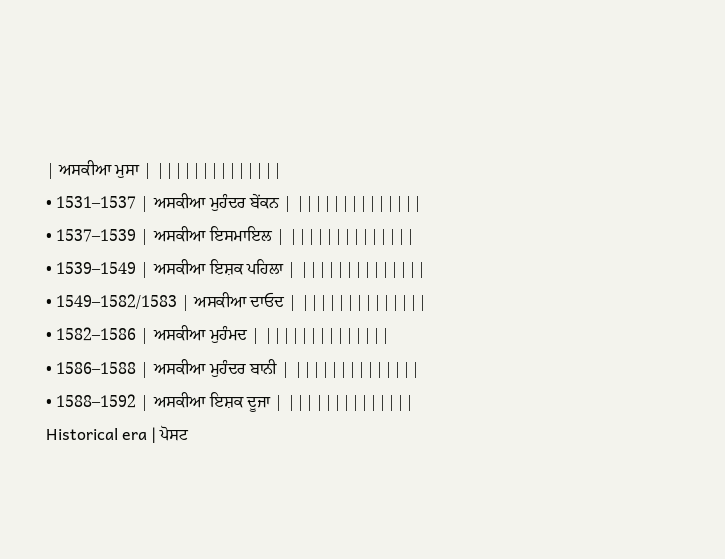| ਅਸਕੀਆ ਮੁਸਾ | ||||||||||||||
• 1531–1537 | ਅਸਕੀਆ ਮੁਹੰਦਰ ਬੇਂਕਨ | ||||||||||||||
• 1537–1539 | ਅਸਕੀਆ ਇਸਮਾਇਲ | ||||||||||||||
• 1539–1549 | ਅਸਕੀਆ ਇਸ਼ਕ ਪਹਿਲਾ | ||||||||||||||
• 1549–1582/1583 | ਅਸਕੀਆ ਦਾਓਦ | ||||||||||||||
• 1582–1586 | ਅਸਕੀਆ ਮੁਹੰਮਦ | ||||||||||||||
• 1586–1588 | ਅਸਕੀਆ ਮੁਹੰਦਰ ਬਾਨੀ | ||||||||||||||
• 1588–1592 | ਅਸਕੀਆ ਇਸ਼ਕ ਦੂਜਾ | ||||||||||||||
Historical era | ਪੋਸਟ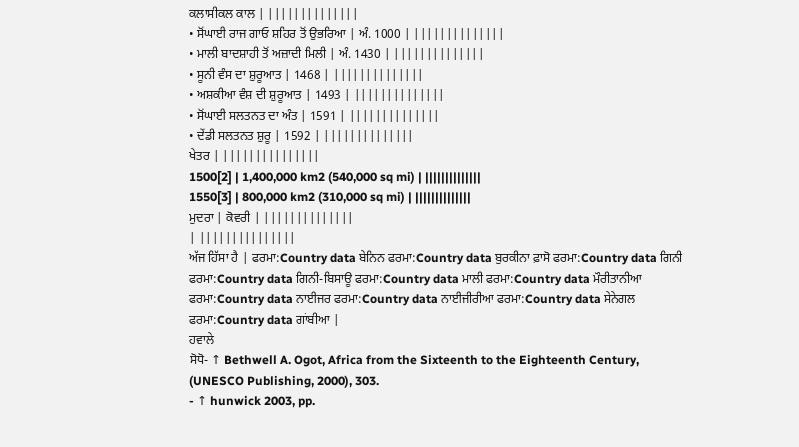ਕਲਾਸੀਕਲ ਕਾਲ | ||||||||||||||
• ਸੋਂਘਾਈ ਰਾਜ ਗਾਓ ਸ਼ਹਿਰ ਤੋਂ ਉਭਰਿਆ | ਅੰ. 1000 | ||||||||||||||
• ਮਾਲੀ ਬਾਦਸ਼ਾਹੀ ਤੋਂ ਅਜ਼ਾਦੀ ਮਿਲੀ | ਅੰ. 1430 | ||||||||||||||
• ਸੂਨੀ ਵੰਸ ਦਾ ਸ਼ੁਰੂਆਤ | 1468 | ||||||||||||||
• ਅਸ਼ਕੀਆ ਵੰਸ਼ ਦੀ ਸ਼ੁਰੂਆਤ | 1493 | ||||||||||||||
• ਸੋਂਘਾਈ ਸਲਤਨਤ ਦਾ ਅੰਤ | 1591 | ||||||||||||||
• ਦੇਂਡੀ ਸਲਤਨਤ ਸ਼ੁਰੂ | 1592 | ||||||||||||||
ਖੇਤਰ | |||||||||||||||
1500[2] | 1,400,000 km2 (540,000 sq mi) | ||||||||||||||
1550[3] | 800,000 km2 (310,000 sq mi) | ||||||||||||||
ਮੁਦਰਾ | ਕੋਵਰੀ | ||||||||||||||
| |||||||||||||||
ਅੱਜ ਹਿੱਸਾ ਹੈ | ਫਰਮਾ:Country data ਬੇਨਿਨ ਫਰਮਾ:Country data ਬੁਰਕੀਨਾ ਫ਼ਾਸੋ ਫਰਮਾ:Country data ਗਿਨੀ ਫਰਮਾ:Country data ਗਿਨੀ-ਬਿਸਾਊ ਫਰਮਾ:Country data ਮਾਲੀ ਫਰਮਾ:Country data ਮੌਰੀਤਾਨੀਆ ਫਰਮਾ:Country data ਨਾਈਜਰ ਫਰਮਾ:Country data ਨਾਈਜੀਰੀਆ ਫਰਮਾ:Country data ਸੇਨੇਗਲ ਫਰਮਾ:Country data ਗਾਂਬੀਆ |
ਹਵਾਲੇ
ਸੋਧੋ- ↑ Bethwell A. Ogot, Africa from the Sixteenth to the Eighteenth Century, (UNESCO Publishing, 2000), 303.
- ↑ hunwick 2003, pp.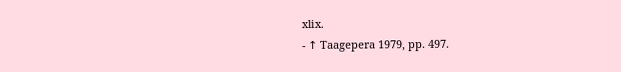xlix.
- ↑ Taagepera 1979, pp. 497.